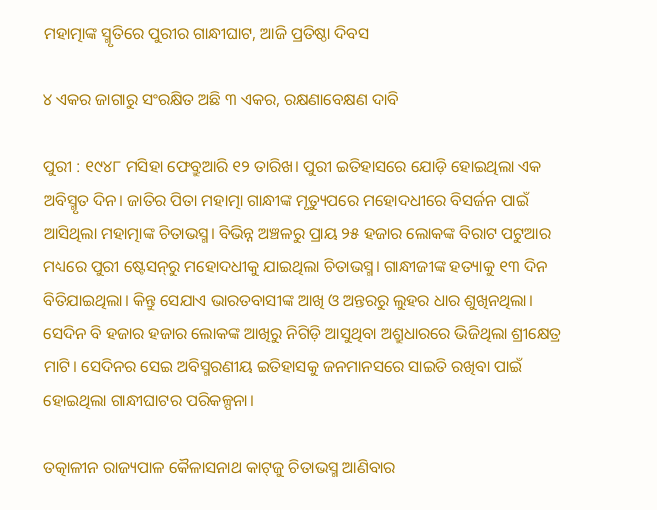ମହାତ୍ମାଙ୍କ ସ୍ମୃତିରେ ପୁରୀର ଗାନ୍ଧୀଘାଟ, ଆଜି ପ୍ରତିଷ୍ଠା ଦିବସ

୪ ଏକର ଜାଗାରୁ ସଂରକ୍ଷିତ ଅଛି ୩ ଏକର, ରକ୍ଷଣାବେକ୍ଷଣ ଦାବି

ପୁରୀ : ୧୯୪୮ ମସିହା ଫେବ୍ରୁଆରି ୧୨ ତାରିଖ। ପୁରୀ ଇତିହାସରେ ଯୋଡ଼ି ହୋଇଥିଲା ଏକ ଅବିସ୍ମୃତ ଦିନ। ଜାତିର ପିତା ମହାତ୍ମା ଗାନ୍ଧୀଙ୍କ ମୃତ୍ୟୁପରେ ମହୋଦଧୀରେ ବିସର୍ଜନ ପାଇଁ ଆସିଥିଲା ମହାତ୍ମାଙ୍କ ଚିତାଭସ୍ମ। ବିଭିନ୍ନ ଅଞ୍ଚଳରୁ ପ୍ରାୟ ୨୫ ହଜାର ଲୋକଙ୍କ ବିରାଟ ପଟୁଆର ମଧ୍ୟରେ ପୁରୀ ଷ୍ଟେସନ୍‌ରୁ ମହୋଦଧୀକୁ ଯାଇଥିଲା ଚିତାଭସ୍ମ। ଗାନ୍ଧୀଜୀଙ୍କ ହତ୍ୟାକୁ ୧୩ ଦିନ ବିତିଯାଇଥିଲା। କିନ୍ତୁ ସେଯାଏ ଭାରତବାସୀଙ୍କ ଆଖି ଓ ଅନ୍ତରରୁ ଲୁହର ଧାର ଶୁଖିନଥିଲା। ସେଦିନ ବି ହଜାର ହଜାର ଲୋକଙ୍କ ଆଖିରୁ ନିଗିଡ଼ି ଆସୁଥିବା ଅଶ୍ରୁଧାରରେ ଭିଜିଥିଲା ଶ୍ରୀକ୍ଷେତ୍ର ମାଟି। ସେଦିନର‌ ସେଇ ଅବିସ୍ମରଣୀୟ ଇତିହାସକୁ ଜନମାନସରେ ସାଇତି ରଖିବା ପାଇଁ ହୋଇଥିଲା ଗାନ୍ଧୀଘାଟର ପରିକଳ୍ପନା।

ତତ୍କାଳୀନ ରାଜ୍ୟପାଳ କୈଳାସନାଥ କାଟ୍‌ଜୁ ଚିତାଭସ୍ମ ଆଣିବାର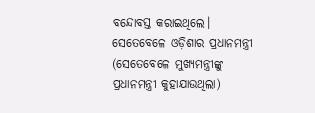ବନ୍ଦୋବସ୍ତ କରାଇଥିଲେ। ସେତେବେଳେ ଓଡ଼ିଶାର ପ୍ରଧାନମନ୍ତ୍ରୀ (ସେତେବେଳେ ମୁଖ୍ୟମନ୍ତ୍ରୀଙ୍କୁ ପ୍ରଧାନମନ୍ତ୍ରୀ କୁହାଯାଉଥିଲା)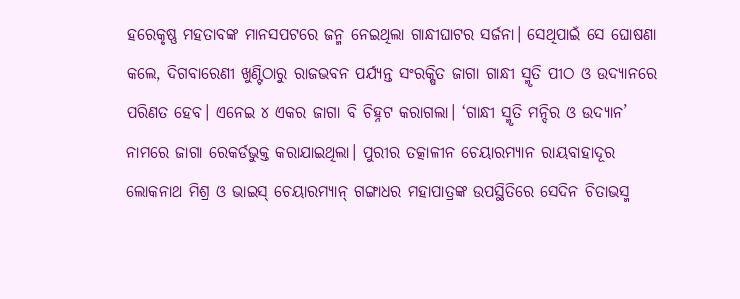ହରେକୃଷ୍ଣ ମହତାବଙ୍କ ମାନସପଟରେ ଜନ୍ମ ନେଇଥିଲା ଗାନ୍ଧୀଘାଟର ସର୍ଜନା। ସେଥିପାଇଁ ସେ ଘୋଷଣା କଲେ, ଦିଗବାରେଣୀ ଖୁଣ୍ଟିଠାରୁ ରାଜଭବନ ପର୍ଯ୍ୟନ୍ତ ସଂରକ୍ଷିତ ଜାଗା ଗାନ୍ଧୀ ସ୍ମୃତି ପୀଠ ଓ ଉଦ୍ୟାନରେ ପରିଣତ ହେବ। ଏନେଇ ୪ ଏକର ଜାଗା ବି ଚିହ୍ନଟ କରାଗଲା। ‘ଗାନ୍ଧୀ ସ୍ମୃତି ମନ୍ଦିର ଓ ଉଦ୍ୟାନ’ ନାମରେ ଜାଗା ରେକର୍ଡଭୁକ୍ତ କରାଯାଇଥିଲା। ପୁରୀର ତତ୍କାଳୀନ ଚେୟାରମ୍ୟାନ ରାୟବାହାଦୂର ଲୋକନାଥ ମିଶ୍ର ଓ ଭାଇସ୍‌ ଚେୟାରମ୍ୟାନ୍‌ ଗଙ୍ଗାଧର ମହାପାତ୍ରଙ୍କ ଉପସ୍ଥିତିରେ ସେଦିନ ଚିତାଭସ୍ମ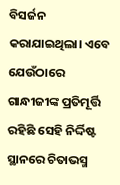ବିସର୍ଜନ କରାଯାଇଥିଲା। ଏବେ ଯେଉଁଠାରେ ଗାନ୍ଧୀଜୀଙ୍କ ପ୍ରତିମୂର୍ତ୍ତି ରହିଛି ସେହି ନିର୍ଦ୍ଦିଷ୍ଟ ସ୍ଥାନରେ ଚିତାଭସ୍ମ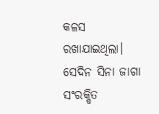କଳସ ରଖାଯାଇଥିଲା। ସେଦିନ ସିନା ଜାଗା ସଂରକ୍ଷିତ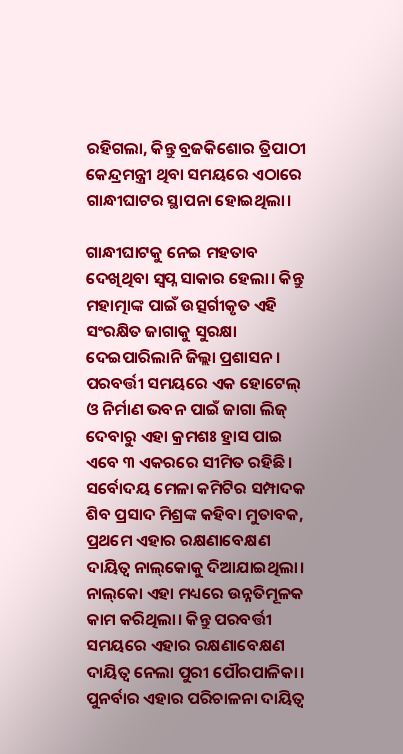ରହିଗଲା, କିନ୍ତୁ ବ୍ରଜକିଶୋର ତ୍ରିପାଠୀ କେନ୍ଦ୍ରମନ୍ତ୍ରୀ ଥିବା ସମୟରେ ଏଠାରେ ଗାନ୍ଧୀଘାଟର ସ୍ଥାପନା ହୋଇଥିଲା।

ଗାନ୍ଧୀଘାଟକୁ ନେଇ ମହତାବ ଦେଖିଥିବା ସ୍ବପ୍ନ ସାକାର ହେଲା। କିନ୍ତୁ ମହାତ୍ମାଙ୍କ ପାଇଁ ଉତ୍ସର୍ଗୀକୃତ ଏହି ସଂରକ୍ଷିତ ଜାଗାକୁ ସୁରକ୍ଷା ଦେଇପାରିଲାନି ଜିଲ୍ଲା ପ୍ରଶାସନ। ପରବର୍ତ୍ତୀ ସମୟରେ ଏକ‌ ହୋଟେଲ୍‌ ଓ ନିର୍ମାଣ ଭବନ ପାଇଁ ଜାଗା ଲିଜ୍‌ ଦେବାରୁ ଏହା କ୍ରମଶଃ ହ୍ରାସ ପାଇ ଏବେ ୩ ଏକରରେ ସୀମିତ ରହିଛି। ସର୍ବୋଦୟ ମେଳା କମିଟିର ସମ୍ପାଦକ ଶିବ ପ୍ରସାଦ ମିଶ୍ରଙ୍କ କହିବା ମୁତାବକ, ପ୍ରଥମେ ଏହାର ରକ୍ଷଣାବେକ୍ଷଣ ଦାୟିତ୍ବ ନାଲ୍‌କୋକୁ ଦିଆଯାଇଥିଲା। ନାଲ୍‌କୋ ଏହା ମଧ୍ୟରେ ଉନ୍ନତିମୂଳକ କାମ କରିଥିଲା। କିନ୍ତୁ ପରବର୍ତ୍ତୀ ସମୟରେ ଏହାର ରକ୍ଷଣାବେକ୍ଷଣ ଦାୟିତ୍ବ ନେଲା ପୁରୀ ପୌରପାଳିକା। ପୁନର୍ବାର ଏହାର ପରିଚାଳନା ଦାୟିତ୍ବ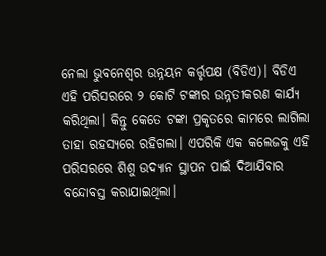ନେଲା ଭୁବନେଶ୍ବର ଉନ୍ନୟନ କର୍ତ୍ତୃପକ୍ଷ (ବିଡିଏ)। ବିଡିଏ ଏହି ପରିସରରେ ୨ କୋଟି ଟଙ୍କାର ଉନ୍ନତୀକରଣ କାର୍ଯ୍ୟ କରିଥିଲା। କିନ୍ତୁ କେତେ ଟଙ୍କା ପ୍ରକୃତରେ କାମରେ ଲାଗିଲା ତାହା ରହସ୍ୟରେ ରହିଗଲା। ଏପରିକି ଏକ କଲେଜକୁ ଏହି ପରିସରରେ ଶିଶୁ ଉଦ୍ୟାନ ସ୍ଥାପନ ପାଇଁ ଦିଆଯିବାର ବନ୍ଦୋବସ୍ତ କରାଯାଇଥିଲା।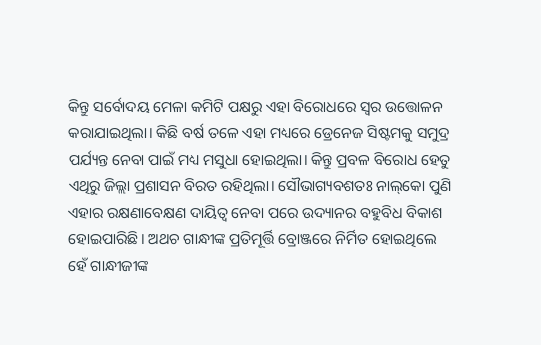କିନ୍ତୁ ସର୍ବୋଦୟ ମେଳା କମିଟି ପକ୍ଷରୁ ଏହା ବିରୋଧରେ ସ୍ବର ଉତ୍ତୋଳନ କରାଯାଇଥିଲା। କିଛି ବର୍ଷ ତଳେ ଏହା ମଧ୍ୟରେ ଡ୍ରେନେଜ ସି‌ଷ୍ଟମକୁ ସମୁଦ୍ର ପର୍ଯ୍ୟନ୍ତ ନେବା ପାଇଁ ମଧ୍ୟ ମସୁଧା ହୋଇଥିଲା। କିନ୍ତୁ ପ୍ରବଳ ବିରୋଧ ହେତୁ ଏଥିରୁ ଜିଲ୍ଲା ପ୍ରଶାସନ ବିରତ ରହିଥିଲା। ସୌଭାଗ୍ୟବଶତଃ ନାଲ୍‌କୋ ପୁଣି ଏହାର ରକ୍ଷଣାବେକ୍ଷଣ ଦାୟିତ୍ବ ନେବା ପରେ ଉଦ୍ୟାନର ବହୁବିଧ ବିକାଶ ହୋଇପାରିଛି। ଅଥଚ ଗାନ୍ଧୀଙ୍କ ପ୍ରତିମୂର୍ତ୍ତି ବ୍ରୋଞ୍ଜ‌ରେ ନିର୍ମିତ ହୋଇଥିଲେ ହେଁ ଗାନ୍ଧୀଜୀଙ୍କ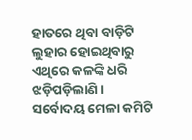ହାତରେ ଥିବା ବାଡ଼ିଟି ଲୁହାର ହୋଇଥିବାରୁ ଏଥିରେ କଳଙ୍କି ଧରି ଝଡ଼ିପଡ଼ିଲାଣି। ସର୍ବୋଦୟ ମେଳା କମିଟି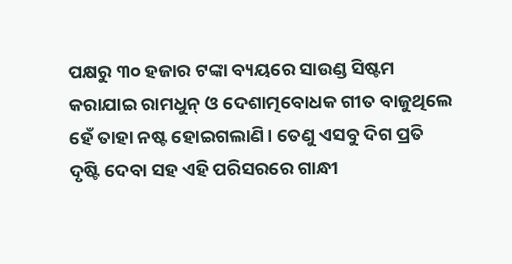ପକ୍ଷରୁ ୩୦ ହଜାର ଟଙ୍କା ବ୍ୟୟରେ ସାଉଣ୍ଡ ସିଷ୍ଟମ କରାଯାଇ ରାମଧୁନ୍‌ ଓ ଦେଶାତ୍ମବୋଧକ ଗୀତ ବାଜୁଥିଲେ ହେଁ ତାହା ନଷ୍ଟ ହୋଇଗଲାଣି। ତେଣୁ ଏସବୁ ଦିଗ ପ୍ରତି ଦୃଷ୍ଟି ଦେବା ସହ ଏହି ପରିସରରେ ଗାନ୍ଧୀ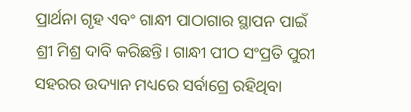ପ୍ରାର୍ଥନା ଗୃହ ଏବଂ ଗାନ୍ଧୀ ପାଠାଗାର ସ୍ଥାପନ ପାଇଁ ଶ୍ରୀ ମିଶ୍ର ଦାବି କରିଛନ୍ତି। ଗାନ୍ଧୀ ପୀଠ ସଂପ୍ରତି ପୁରୀ ସହରର ଉଦ୍ୟାନ ମଧ୍ୟରେ ସର୍ବାଗ୍ରେ ରହିଥିବା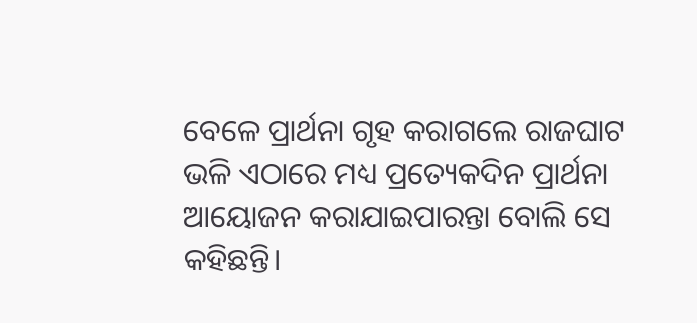ବେଳେ ପ୍ରାର୍ଥନା ଗୃହ କରାଗଲେ ରାଜଘାଟ ଭଳି ଏଠାରେ ମଧ୍ୟ ପ୍ରତ୍ୟେକଦିନ ପ୍ରାର୍ଥନା ଆୟୋଜନ କରାଯାଇପାରନ୍ତା ବୋଲି ସେ କହିଛନ୍ତି।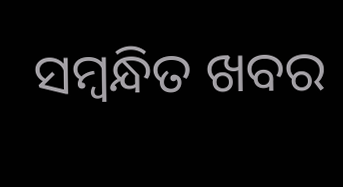ସମ୍ବନ୍ଧିତ ଖବର